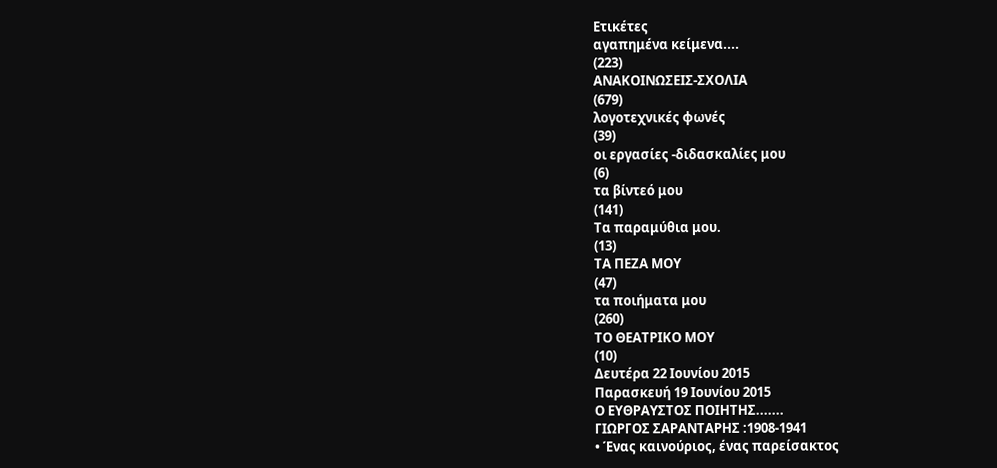Ετικέτες
αγαπημένα κείμενα....
(223)
ΑΝΑΚΟΙΝΩΣΕΙΣ-ΣΧΟΛΙΑ
(679)
λογοτεχνικές φωνές
(39)
οι εργασίες -διδασκαλίες μου
(6)
τα βίντεό μου
(141)
Τα παραμύθια μου.
(13)
ΤΑ ΠΕΖΑ ΜΟΥ
(47)
τα ποιήματα μου
(260)
ΤΟ ΘΕΑΤΡΙΚΟ ΜΟΥ
(10)
Δευτέρα 22 Ιουνίου 2015
Παρασκευή 19 Ιουνίου 2015
Ο ΕΥΘΡΑΥΣΤΟΣ ΠΟΙΗΤΗΣ.......
ΓΙΩΡΓΟΣ ΣΑΡΑΝΤΑΡΗΣ :1908-1941
• Ένας καινούριος, ένας παρείσακτος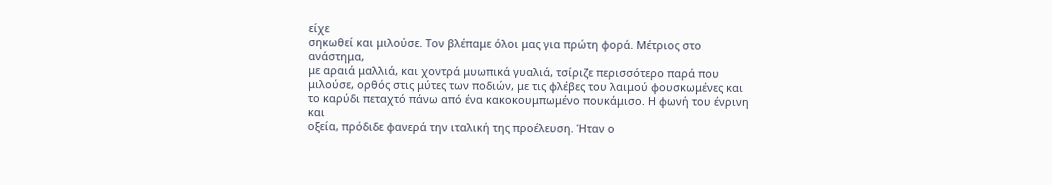είχε
σηκωθεί και μιλούσε. Τον βλέπαμε όλοι μας για πρώτη φορά. Μέτριος στο ανάστημα,
με αραιά μαλλιά, και χοντρά μυωπικά γυαλιά, τσίριζε περισσότερο παρά που
μιλούσε, ορθός στις μύτες των ποδιών, με τις φλέβες του λαιμού φουσκωμένες και
το καρύδι πεταχτό πάνω από ένα κακοκουμπωμένο πουκάμισο. Η φωνή του ένρινη και
οξεία, πρόδιδε φανερά την ιταλική της προέλευση. Ήταν ο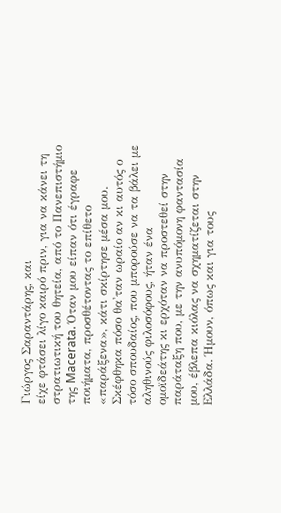Γιώργος Σαραντάρης, και
είχε φτάσει λίγο καιρό πριν, για να κάνει τη στρατιωτική του θητεία, από το Πανεπιστήμιο
της Macerata. Όταν μου είπαν ότι έγραφε ποιήματα, προσθέτοντας το επίθετο
«παράξενα», κάτι σκίρτησε μέσα μου. Σκέφθηκα πόσο θα'ταν ωραίο αν κι αυτός ο
τόσο σπουδαίος, που μπορούσε να τα βάλει με αληθινούς φιλοσόφους, ήταν ένα
ομοϊδεάτης κι ερχόταν να προστεθεί στην παράταξη που, με την ανυπόμονη φαντασία
μου, έβλεπα κιόλας να σχηματίζεται στην Ελλάδα. Ήμουν, όπως και για τους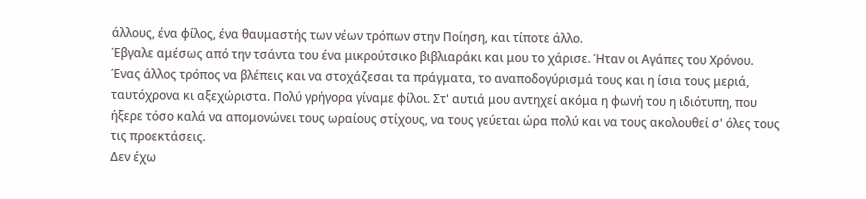άλλους, ένα φίλος, ένα θαυμαστής των νέων τρόπων στην Ποίηση, και τίποτε άλλο.
Έβγαλε αμέσως από την τσάντα του ένα μικρούτσικο βιβλιαράκι και μου το χάρισε. Ήταν οι Αγάπες του Χρόνου. Ένας άλλος τρόπος να βλέπεις και να στοχάζεσαι τα πράγματα, το αναποδογύρισμά τους και η ίσια τους μεριά, ταυτόχρονα κι αξεχώριστα. Πολύ γρήγορα γίναμε φίλοι. Στ' αυτιά μου αντηχεί ακόμα η φωνή του η ιδιότυπη, που ήξερε τόσο καλά να απομονώνει τους ωραίους στίχους, να τους γεύεται ώρα πολύ και να τους ακολουθεί σ' όλες τους τις προεκτάσεις.
Δεν έχω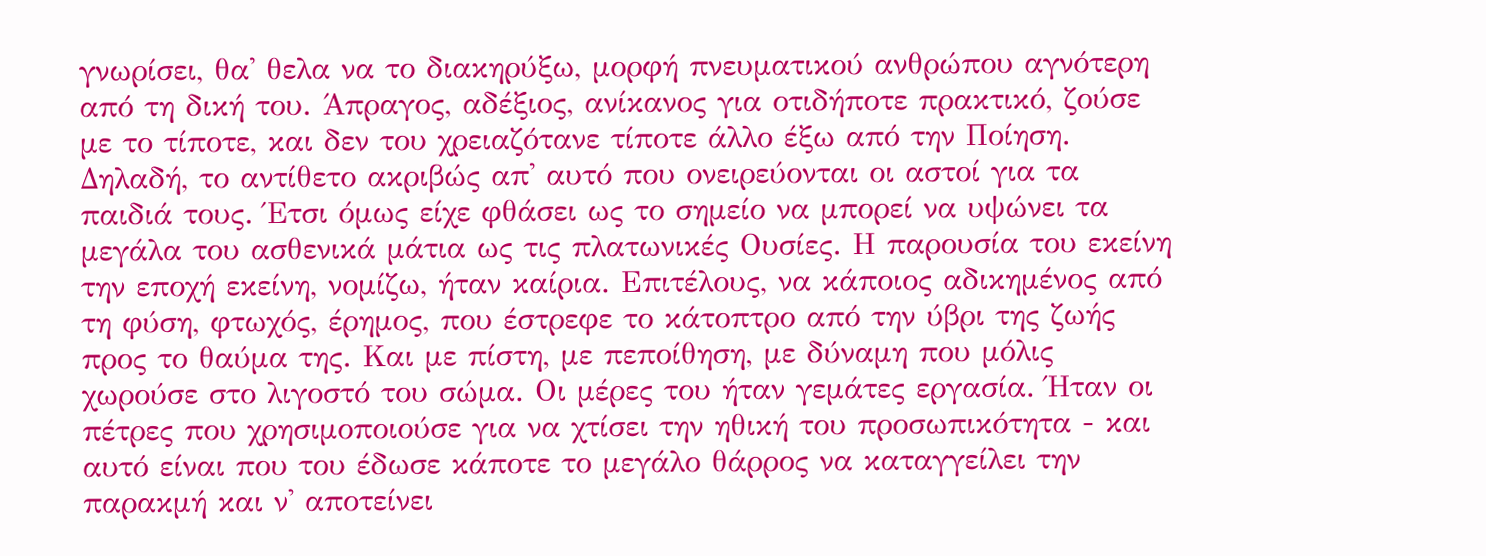γνωρίσει, θα' θελα να το διακηρύξω, μορφή πνευματικού ανθρώπου αγνότερη από τη δική του. Άπραγος, αδέξιος, ανίκανος για οτιδήποτε πρακτικό, ζούσε με το τίποτε, και δεν του χρειαζότανε τίποτε άλλο έξω από την Ποίηση. Δηλαδή, το αντίθετο ακριβώς απ' αυτό που ονειρεύονται οι αστοί για τα παιδιά τους. Έτσι όμως είχε φθάσει ως το σημείο να μπορεί να υψώνει τα μεγάλα του ασθενικά μάτια ως τις πλατωνικές Ουσίες. Η παρουσία του εκείνη την εποχή εκείνη, νομίζω, ήταν καίρια. Επιτέλους, να κάποιος αδικημένος από τη φύση, φτωχός, έρημος, που έστρεφε το κάτοπτρο από την ύβρι της ζωής προς το θαύμα της. Και με πίστη, με πεποίθηση, με δύναμη που μόλις χωρούσε στο λιγοστό του σώμα. Οι μέρες του ήταν γεμάτες εργασία. Ήταν οι πέτρες που χρησιμοποιούσε για να χτίσει την ηθική του προσωπικότητα - και αυτό είναι που του έδωσε κάποτε το μεγάλο θάρρος να καταγγείλει την παρακμή και ν' αποτείνει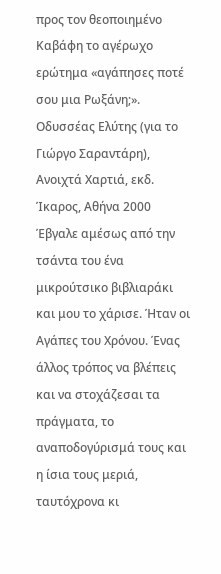προς τον θεοποιημένο Καβάφη το αγέρωχο ερώτημα «αγάπησες ποτέ σου μια Ρωξάνη;».
Οδυσσέας Ελύτης (για το Γιώργο Σαραντάρη), Ανοιχτά Χαρτιά, εκδ. Ίκαρος, Αθήνα 2000
Έβγαλε αμέσως από την τσάντα του ένα μικρούτσικο βιβλιαράκι και μου το χάρισε. Ήταν οι Αγάπες του Χρόνου. Ένας άλλος τρόπος να βλέπεις και να στοχάζεσαι τα πράγματα, το αναποδογύρισμά τους και η ίσια τους μεριά, ταυτόχρονα κι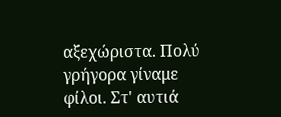αξεχώριστα. Πολύ γρήγορα γίναμε φίλοι. Στ' αυτιά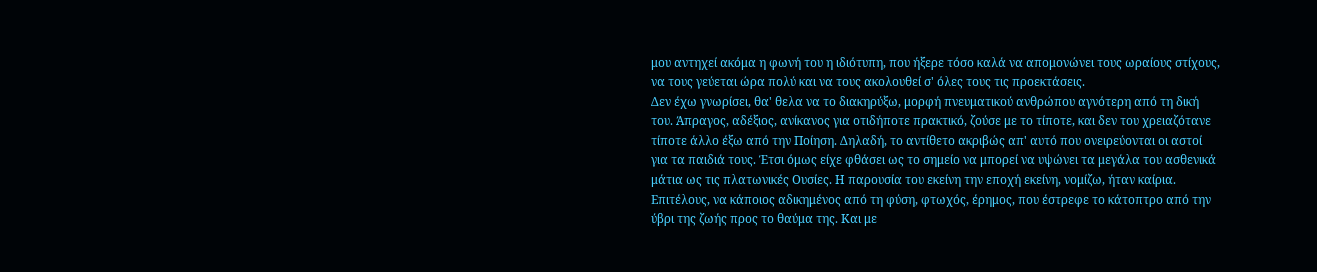μου αντηχεί ακόμα η φωνή του η ιδιότυπη, που ήξερε τόσο καλά να απομονώνει τους ωραίους στίχους, να τους γεύεται ώρα πολύ και να τους ακολουθεί σ' όλες τους τις προεκτάσεις.
Δεν έχω γνωρίσει, θα' θελα να το διακηρύξω, μορφή πνευματικού ανθρώπου αγνότερη από τη δική του. Άπραγος, αδέξιος, ανίκανος για οτιδήποτε πρακτικό, ζούσε με το τίποτε, και δεν του χρειαζότανε τίποτε άλλο έξω από την Ποίηση. Δηλαδή, το αντίθετο ακριβώς απ' αυτό που ονειρεύονται οι αστοί για τα παιδιά τους. Έτσι όμως είχε φθάσει ως το σημείο να μπορεί να υψώνει τα μεγάλα του ασθενικά μάτια ως τις πλατωνικές Ουσίες. Η παρουσία του εκείνη την εποχή εκείνη, νομίζω, ήταν καίρια. Επιτέλους, να κάποιος αδικημένος από τη φύση, φτωχός, έρημος, που έστρεφε το κάτοπτρο από την ύβρι της ζωής προς το θαύμα της. Και με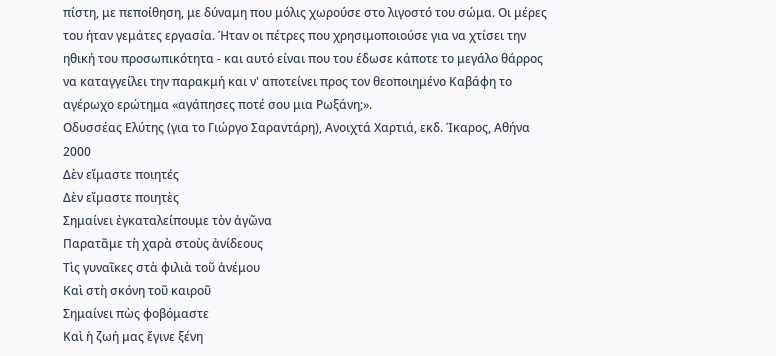πίστη, με πεποίθηση, με δύναμη που μόλις χωρούσε στο λιγοστό του σώμα. Οι μέρες του ήταν γεμάτες εργασία. Ήταν οι πέτρες που χρησιμοποιούσε για να χτίσει την ηθική του προσωπικότητα - και αυτό είναι που του έδωσε κάποτε το μεγάλο θάρρος να καταγγείλει την παρακμή και ν' αποτείνει προς τον θεοποιημένο Καβάφη το αγέρωχο ερώτημα «αγάπησες ποτέ σου μια Ρωξάνη;».
Οδυσσέας Ελύτης (για το Γιώργο Σαραντάρη), Ανοιχτά Χαρτιά, εκδ. Ίκαρος, Αθήνα 2000
Δὲν εἴμαστε ποιητές
Δὲν εἴμαστε ποιητὲς
Σημαίνει ἐγκαταλείπουμε τὸν ἀγῶνα
Παρατᾶμε τὴ χαρὰ στοὺς ἀνίδεους
Τὶς γυναῖκες στὰ φιλιὰ τοῦ ἀνέμου
Καὶ στὴ σκόνη τοῦ καιροῦ
Σημαίνει πὼς φοβόμαστε
Καὶ ἡ ζωή μας ἔγινε ξένη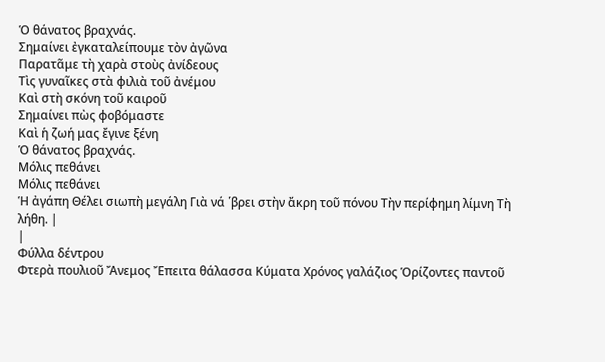Ὁ θάνατος βραχνάς.
Σημαίνει ἐγκαταλείπουμε τὸν ἀγῶνα
Παρατᾶμε τὴ χαρὰ στοὺς ἀνίδεους
Τὶς γυναῖκες στὰ φιλιὰ τοῦ ἀνέμου
Καὶ στὴ σκόνη τοῦ καιροῦ
Σημαίνει πὼς φοβόμαστε
Καὶ ἡ ζωή μας ἔγινε ξένη
Ὁ θάνατος βραχνάς.
Μόλις πεθάνει
Μόλις πεθάνει
Ἡ ἀγάπη Θέλει σιωπὴ μεγάλη Γιὰ νά ῾βρει στὴν ἄκρη τοῦ πόνου Τὴν περίφημη λίμνη Τὴ λήθη. |
|
Φύλλα δέντρου
Φτερὰ πουλιοῦ Ἄνεμος Ἔπειτα θάλασσα Κύματα Χρόνος γαλάζιος Ὁρίζοντες παντοῦ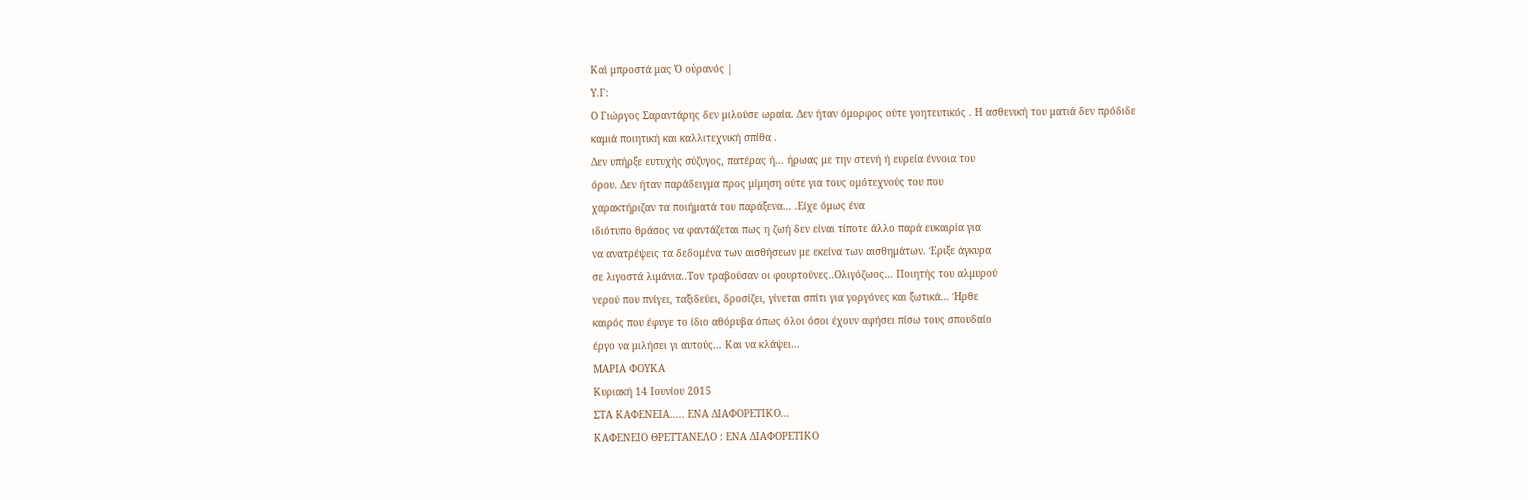Καὶ μπροστά μας Ὁ οὐρανός |
Υ.Γ:
Ο Γιώργος Σαραντάρης δεν μιλούσε ωραία. Δεν ήταν όμορφος ούτε γοητευτικός . Η ασθενική του ματιά δεν πρόδιδε
καμιά ποιητική και καλλιτεχνική σπίθα .
Δεν υπήρξε ευτυχής σύζυγος, πατέρας ή... ήρωας με την στενή ή ευρεία έννοια του
όρου. Δεν ήταν παράδειγμα προς μίμηση ούτε για τους ομότεχνούς του που
χαρακτήριζαν τα ποιήματά του παράξενα… .Είχε όμως ένα
ιδιότυπο θράσος να φαντάζεται πως η ζωή δεν είναι τίποτε άλλο παρά ευκαιρία για
να ανατρέψεις τα δεδομένα των αισθήσεων με εκείνα των αισθημάτων. Έριξε άγκυρα
σε λιγοστά λιμάνια..Τον τραβούσαν οι φουρτούνες..Ολιγόζωος… Ποιητής του αλμυρού
νερού που πνίγει, ταξιδεύει, δροσίζει, γίνεται σπίτι για γοργόνες και ξωτικά… Ήρθε
καιρός που έφυγε το ίδιο αθόρυβα όπως όλοι όσοι έχουν αφήσει πίσω τους σπουδαίο
έργο να μιλήσει γι αυτούς… Και να κλάψει…
ΜΑΡΙΑ ΦΟΥΚΑ
Κυριακή 14 Ιουνίου 2015
ΣΤΑ ΚΑΦΕΝΕΙΑ..... ΕΝΑ ΔΙΑΦΟΡΕΤΙΚΟ...
ΚΑΦΕΝΕΙΟ ΘΡΕΤΤΑΝΕΛΟ : ΕΝΑ ΔΙΑΦΟΡΕΤΙΚΟ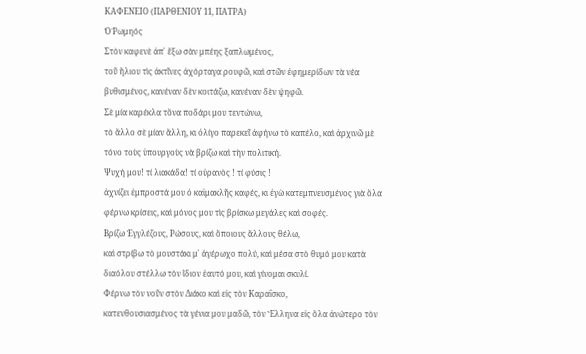ΚΑΦΕΝΕΙΟ (ΠΑΡΘΕΝΙΟΥ 11, ΠΑΤΡΑ)
Ὁ Ῥωμηός
Στὸν καφενὲ ἀπ᾿ ἔξω σὰν μπέης ξαπλωμένος,
τοῦ ἥλιου τὶς ἀκτῖνες ἀχόρταγα ρουφῶ, καὶ στῶν ἐφημερίδων τὰ νέα βυθισμένος, κανέναν δὲν κοιτάζω, κανέναν δὲν ψηφῶ.
Σὲ μία καρέκλα τὅνα ποδάρι μου τεντώνω,
τὸ ἄλλο σὲ μίαν ἄλλη, κι ὀλίγο παρεκεῖ ἀφήνω τὸ καπέλο, καὶ ἀρχινῶ μὲ τόνο τοὺς ὑπουργοὺς νὰ βρίζω καὶ τὴν πολιτική.
Ψυχή μου! τί λιακάδα! τί οὐρανὸς ! τί φύσις !
ἀχνίζει ἐμπροστά μου ὁ καϊμακλῆς καφές, κι ἐγὼ κατεμπνευσμένος γιὰ ὅλα φέρνω κρίσεις, καὶ μόνος μου τὶς βρίσκω μεγάλες καὶ σοφές.
Βρίζω Ἐγγλέζους, Ρώσους, καὶ ὅποιους ἄλλους θέλω,
καὶ στρίβω τὸ μουστάκι μ᾿ ἀγέρωχο πολύ, καὶ μέσα στὸ θυμό μου κατὰ διαόλου στέλλω τὸν ἴδιον ἑαυτό μου, καὶ γίνομαι σκυλί.
Φέρνω τὸν νοῦν στὸν Διάκο καὶ εἰς τὸν Καραΐσκο,
κατενθουσιασμένος τὰ γένια μου μαδῶ, τὸν Ἕλληνα εἰς ὅλα ἀνώτερο τὸν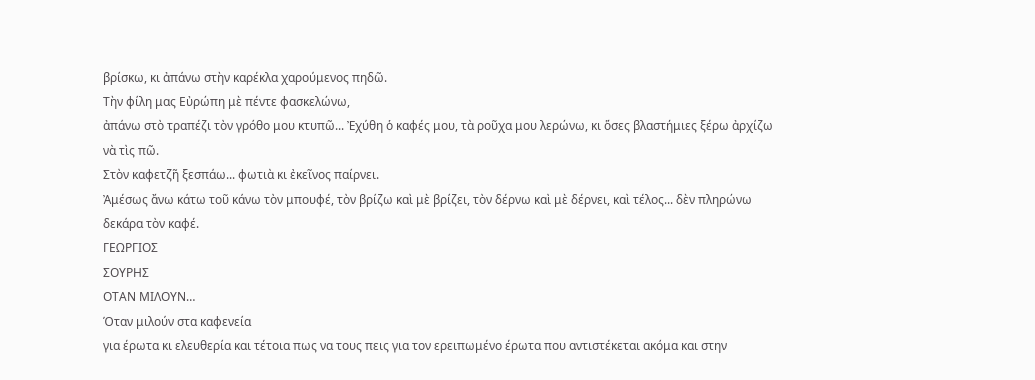βρίσκω, κι ἀπάνω στὴν καρέκλα χαρούμενος πηδῶ.
Τὴν φίλη μας Εὐρώπη μὲ πέντε φασκελώνω,
ἀπάνω στὸ τραπέζι τὸν γρόθο μου κτυπῶ... Ἐχύθη ὁ καφές μου, τὰ ροῦχα μου λερώνω, κι ὅσες βλαστήμιες ξέρω ἀρχίζω νὰ τὶς πῶ.
Στὸν καφετζῆ ξεσπάω... φωτιὰ κι ἐκεῖνος παίρνει.
Ἀμέσως ἄνω κάτω τοῦ κάνω τὸν μπουφέ, τὸν βρίζω καὶ μὲ βρίζει, τὸν δέρνω καὶ μὲ δέρνει, καὶ τέλος... δὲν πληρώνω δεκάρα τὸν καφέ.
ΓΕΩΡΓΙΟΣ
ΣΟΥΡΗΣ
ΟΤΑΝ ΜΙΛΟΥΝ…
Όταν μιλούν στα καφενεία
για έρωτα κι ελευθερία και τέτοια πως να τους πεις για τον ερειπωμένο έρωτα που αντιστέκεται ακόμα και στην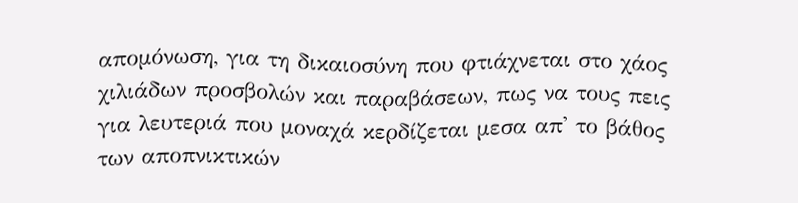απομόνωση, για τη δικαιοσύνη που φτιάχνεται στο χάος χιλιάδων προσβολών και παραβάσεων, πως να τους πεις για λευτεριά που μοναχά κερδίζεται μεσα απ' το βάθος των αποπνικτικών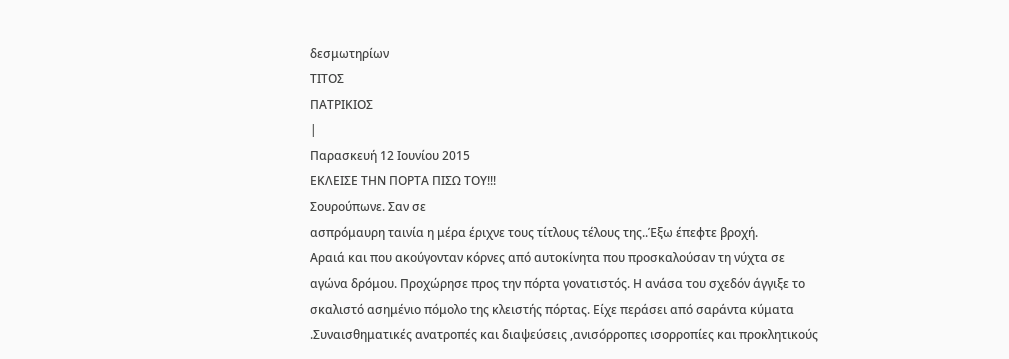δεσμωτηρίων
ΤΙΤΟΣ
ΠΑΤΡΙΚΙΟΣ
|
Παρασκευή 12 Ιουνίου 2015
ΕΚΛΕΙΣΕ ΤΗΝ ΠΟΡΤΑ ΠΙΣΩ ΤΟΥ!!!
Σουρούπωνε. Σαν σε
ασπρόμαυρη ταινία η μέρα έριχνε τους τίτλους τέλους της..Έξω έπεφτε βροχή.
Αραιά και που ακούγονταν κόρνες από αυτοκίνητα που προσκαλούσαν τη νύχτα σε
αγώνα δρόμου. Προχώρησε προς την πόρτα γονατιστός. Η ανάσα του σχεδόν άγγιξε το
σκαλιστό ασημένιο πόμολο της κλειστής πόρτας. Είχε περάσει από σαράντα κύματα
.Συναισθηματικές ανατροπές και διαψεύσεις ,ανισόρροπες ισορροπίες και προκλητικούς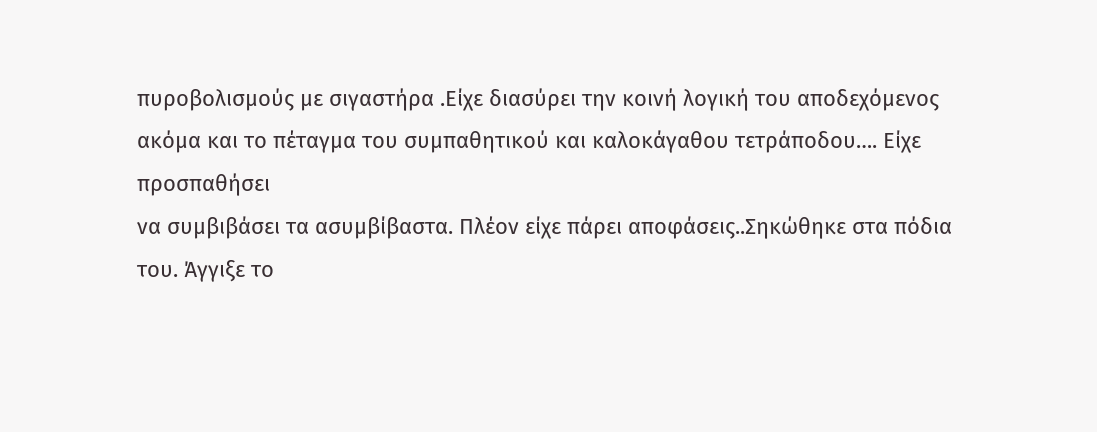πυροβολισμούς με σιγαστήρα .Είχε διασύρει την κοινή λογική του αποδεχόμενος
ακόμα και το πέταγμα του συμπαθητικού και καλοκάγαθου τετράποδου…. Είχε προσπαθήσει
να συμβιβάσει τα ασυμβίβαστα. Πλέον είχε πάρει αποφάσεις..Σηκώθηκε στα πόδια
του. Άγγιξε το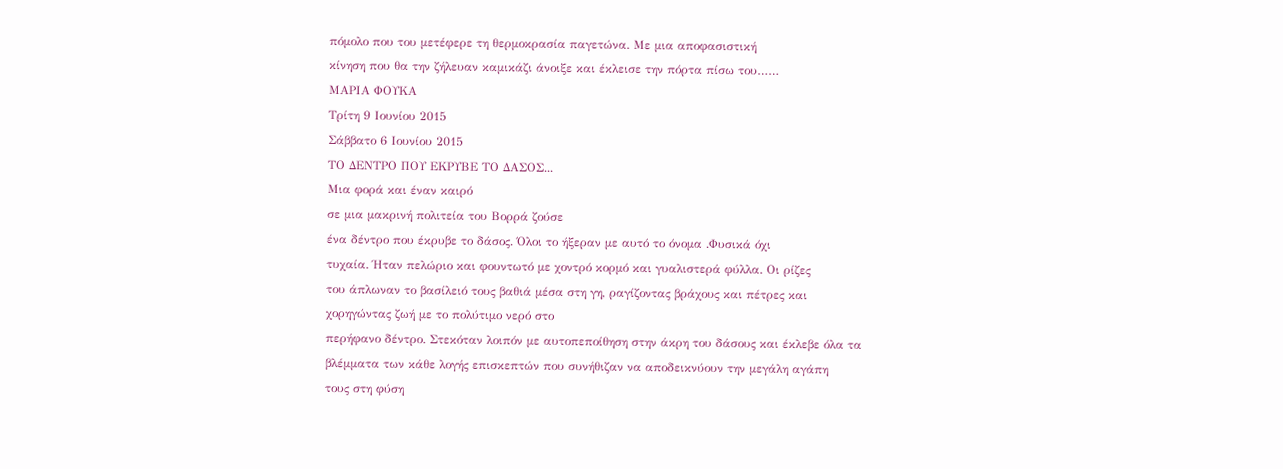πόμολο που του μετέφερε τη θερμοκρασία παγετώνα. Με μια αποφασιστική
κίνηση που θα την ζήλευαν καμικάζι άνοιξε και έκλεισε την πόρτα πίσω του……
ΜΑΡΙΑ ΦΟΥΚΑ
Τρίτη 9 Ιουνίου 2015
Σάββατο 6 Ιουνίου 2015
ΤΟ ΔΕΝΤΡΟ ΠΟΥ ΕΚΡΥΒΕ ΤΟ ΔΑΣΟΣ...
Μια φορά και έναν καιρό
σε μια μακρινή πολιτεία του Βορρά ζούσε
ένα δέντρο που έκρυβε το δάσος. Όλοι το ήξεραν με αυτό το όνομα .Φυσικά όχι
τυχαία. Ήταν πελώριο και φουντωτό με χοντρό κορμό και γυαλιστερά φύλλα. Οι ρίζες
του άπλωναν το βασίλειό τους βαθιά μέσα στη γη, ραγίζοντας βράχους και πέτρες και
χορηγώντας ζωή με το πολύτιμο νερό στο
περήφανο δέντρο. Στεκόταν λοιπόν με αυτοπεποίθηση στην άκρη του δάσους και έκλεβε όλα τα
βλέμματα των κάθε λογής επισκεπτών που συνήθιζαν να αποδεικνύουν την μεγάλη αγάπη
τους στη φύση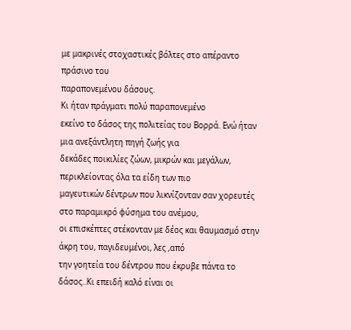με μακρινές στοχαστικές βόλτες στο απέραντο πράσινο του
παραπονεμένου δάσους.
Κι ήταν πράγματι πολύ παραπονεμένο
εκείνο το δάσος της πολιτείας του Βορρά. Ενώ ήταν μια ανεξάντλητη πηγή ζωής για
δεκάδες ποικιλίες ζώων, μικρών και μεγάλων, περικλείοντας όλα τα είδη των πιο
μαγευτικών δέντρων που λικνίζονταν σαν χορευτές στο παραμικρό φύσημα του ανέμου,
οι επισκέπτες στέκονταν με δέος και θαυμασμό στην άκρη του, παγιδευμένοι, λες ,από
την γοητεία του δέντρου που έκρυβε πάντα το δάσος..Κι επειδή καλό είναι οι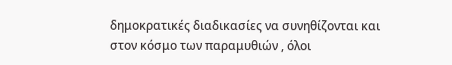δημοκρατικές διαδικασίες να συνηθίζονται και στον κόσμο των παραμυθιών , όλοι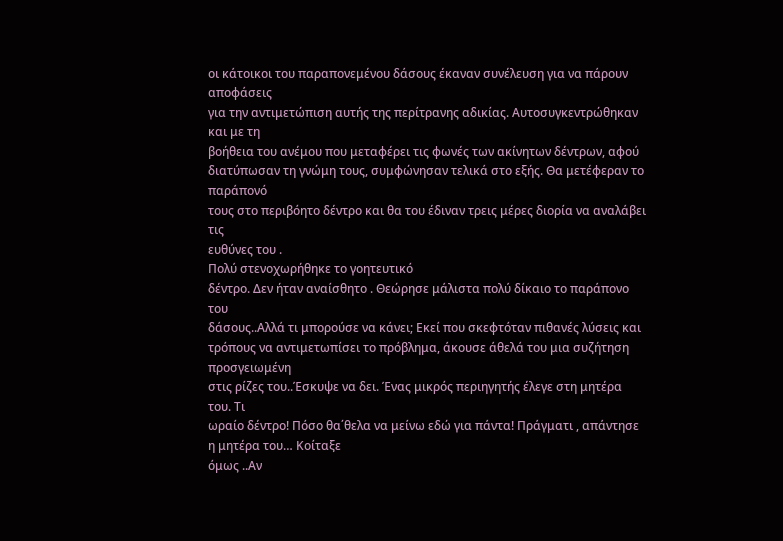οι κάτοικοι του παραπονεμένου δάσους έκαναν συνέλευση για να πάρουν αποφάσεις
για την αντιμετώπιση αυτής της περίτρανης αδικίας. Αυτοσυγκεντρώθηκαν και με τη
βοήθεια του ανέμου που μεταφέρει τις φωνές των ακίνητων δέντρων, αφού
διατύπωσαν τη γνώμη τους, συμφώνησαν τελικά στο εξής. Θα μετέφεραν το παράπονό
τους στο περιβόητο δέντρο και θα του έδιναν τρεις μέρες διορία να αναλάβει τις
ευθύνες του .
Πολύ στενοχωρήθηκε το γοητευτικό
δέντρο. Δεν ήταν αναίσθητο . Θεώρησε μάλιστα πολύ δίκαιο το παράπονο του
δάσους..Αλλά τι μπορούσε να κάνει; Εκεί που σκεφτόταν πιθανές λύσεις και
τρόπους να αντιμετωπίσει το πρόβλημα, άκουσε άθελά του μια συζήτηση προσγειωμένη
στις ρίζες του..Έσκυψε να δει. Ένας μικρός περιηγητής έλεγε στη μητέρα του. Τι
ωραίο δέντρο! Πόσο θα΄θελα να μείνω εδώ για πάντα! Πράγματι , απάντησε η μητέρα του… Κοίταξε
όμως ..Αν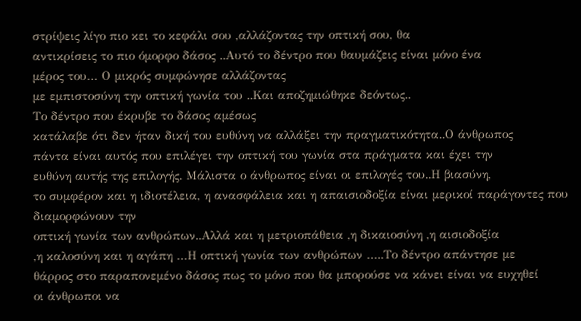στρίψεις λίγο πιο κει το κεφάλι σου ,αλλάζοντας την οπτική σου, θα
αντικρίσεις το πιο όμορφο δάσος ..Αυτό το δέντρο που θαυμάζεις είναι μόνο ένα
μέρος του… Ο μικρός συμφώνησε αλλάζοντας
με εμπιστοσύνη την οπτική γωνία του ..Και αποζημιώθηκε δεόντως..
Το δέντρο που έκρυβε το δάσος αμέσως
κατάλαβε ότι δεν ήταν δική του ευθύνη να αλλάξει την πραγματικότητα..Ο άνθρωπος
πάντα είναι αυτός που επιλέγει την οπτική του γωνία στα πράγματα και έχει την
ευθύνη αυτής της επιλογής. Μάλιστα ο άνθρωπος είναι οι επιλογές του..Η βιασύνη,
το συμφέρον και η ιδιοτέλεια, η ανασφάλεια και η απαισιοδοξία είναι μερικοί παράγοντες που διαμορφώνουν την
οπτική γωνία των ανθρώπων..Αλλά και η μετριοπάθεια ,η δικαιοσύνη ,η αισιοδοξία
,η καλοσύνη και η αγάπη …Η οπτική γωνία των ανθρώπων …..Το δέντρο απάντησε με
θάρρος στο παραπονεμένο δάσος πως το μόνο που θα μπορούσε να κάνει είναι να ευχηθεί
οι άνθρωποι να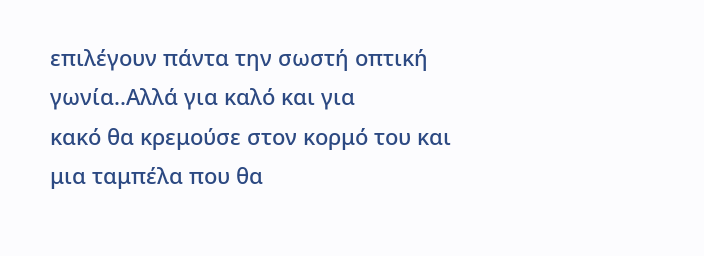επιλέγουν πάντα την σωστή οπτική γωνία..Αλλά για καλό και για
κακό θα κρεμούσε στον κορμό του και μια ταμπέλα που θα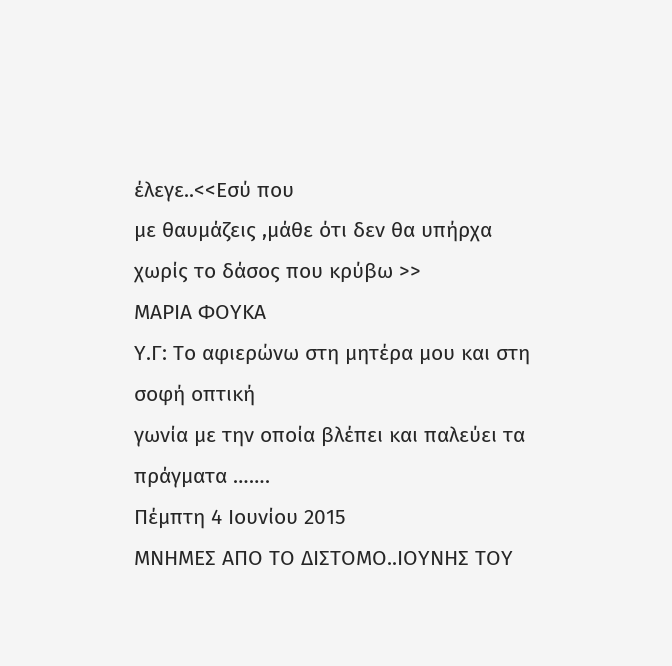έλεγε..<<Εσύ που
με θαυμάζεις ,μάθε ότι δεν θα υπήρχα χωρίς το δάσος που κρύβω >>
ΜΑΡΙΑ ΦΟΥΚΑ
Υ.Γ: Το αφιερώνω στη μητέρα μου και στη σοφή οπτική
γωνία με την οποία βλέπει και παλεύει τα
πράγματα …….
Πέμπτη 4 Ιουνίου 2015
ΜΝΗΜΕΣ ΑΠΟ ΤΟ ΔΙΣΤΟΜΟ..ΙΟΥΝΗΣ ΤΟΥ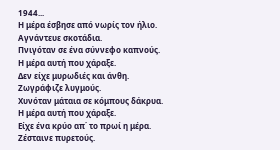1944...
Η μέρα έσβησε από νωρίς τον ήλιο.
Αγνάντευε σκοτάδια.
Πνιγόταν σε ένα σύννεφο καπνούς.
Η μέρα αυτή που χάραξε.
Δεν είχε μυρωδιές και άνθη.
Ζωγράφιζε λυγμούς.
Χυνόταν μάταια σε κόμπους δάκρυα.
Η μέρα αυτή που χάραξε.
Είχε ένα κρύο απ΄ το πρωί η μέρα.
Ζέσταινε πυρετούς.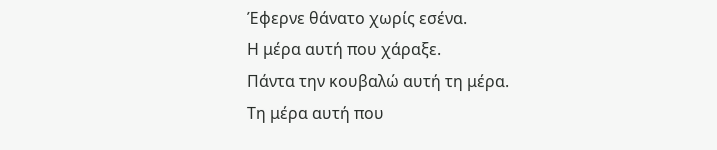Έφερνε θάνατο χωρίς εσένα.
Η μέρα αυτή που χάραξε.
Πάντα την κουβαλώ αυτή τη μέρα.
Τη μέρα αυτή που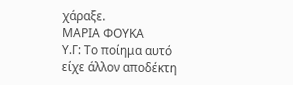χάραξε.
ΜΑΡΙΑ ΦΟΥΚΑ
Υ.Γ: Το ποίημα αυτό
είχε άλλον αποδέκτη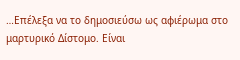…Επέλεξα να το δημοσιεύσω ως αφιέρωμα στο μαρτυρικό Δίστομο. Είναι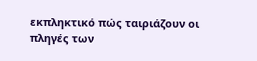εκπληκτικό πώς ταιριάζουν οι
πληγές των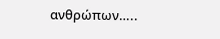ανθρώπων…..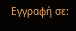Εγγραφή σε: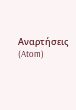Αναρτήσεις (Atom)